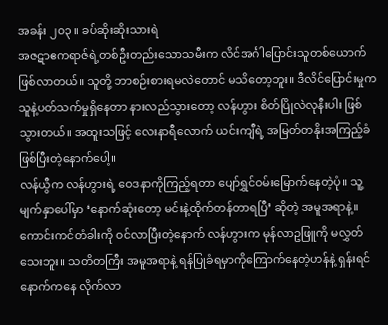အခန်း ၂၀၃ ။ ခပ်ဆိုးဆိုးသားရဲ
အဇဋာဧကရာဇ်ရဲ့တစ်ဦးတည်းသောသမီးက လိင်အင်္ဂါပြောင်းသူတစ်ယောက်ဖြစ်လာတယ်။ သူတို့ ဘာစဉ်းစားရမလဲတောင် မသိတော့ဘူး။ ဒီလိင်ပြောင်းမှုက သူနဲ့ပတ်သက်မှုရှိနေတာ နားလည်သွားတော့ လန်ဟွား စိတ်ပြိုလဲလုနီးပါး ဖြစ်သွားတယ်။ အထူးသဖြင့် လေးနာရီလောက် ယင်းကျီရဲ့ အမြတ်တနိုးအကြည့်ခံ ဖြစ်ပြီးတဲ့နောက်ပေါ့။
လန်ယွီက လန်ဟွားရဲ့ ဝေဒနာကိုကြည့်ရတာ ပျော်ရွှင်ဝမ်းမြောက်နေတဲ့ပုံ။ သူ့မျက်နှာပေါ်မှာ ‘နောက်ဆုံးတော့ မင်းနဲ့ထိုက်တန်တာရပြီ’ ဆိုတဲ့ အမူအရာနဲ့။
ကောင်းကင်တံခါးကို ဝင်လာပြီးတဲ့နောက် လန်ဟွားက မုန်လာဥဖြူကို မလွှတ်သေးဘူး။ သတိတကြီး အမူအရာနဲ့ ရန်ပြုခံရမှာကိုကြောက်နေတဲ့ဟန်နဲ့ ရှန်းရင်နောက်ကနေ လိုက်လာ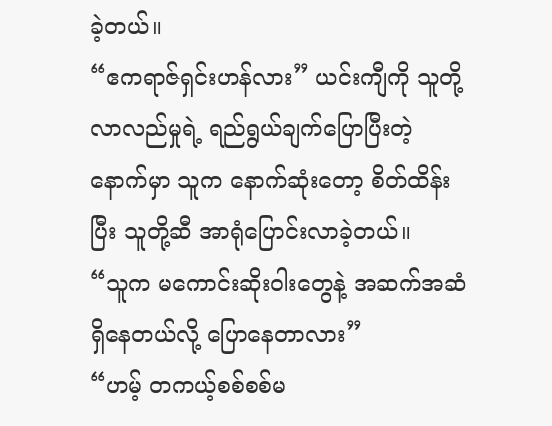ခဲ့တယ်။
“ဧကရာဇ်ရှင်းဟန်လား” ယင်းကျီကို သူတို့လာလည်မှုရဲ့ ရည်ရွယ်ချက်ပြောပြီးတဲ့နောက်မှာ သူက နောက်ဆုံးတော့ စိတ်ထိန်းပြီး သူတို့ဆီ အာရုံပြောင်းလာခဲ့တယ်။
“သူက မကောင်းဆိုးဝါးတွေနဲ့ အဆက်အဆံရှိနေတယ်လို့ ပြောနေတာလား”
“ဟမ့် တကယ့်စစ်စစ်မ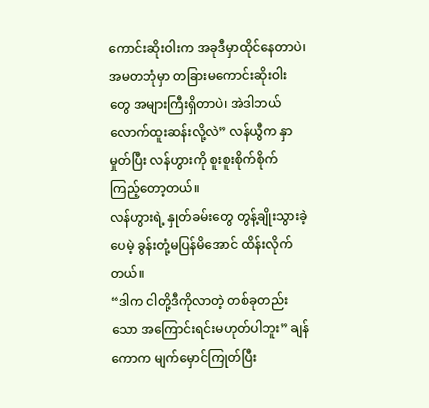ကောင်းဆိုးဝါးက အခုဒီမှာထိုင်နေတာပဲ၊ အမတဘုံမှာ တခြားမကောင်းဆိုးဝါးတွေ အများကြီးရှိတာပဲ၊ အဲဒါဘယ်လောက်ထူးဆန်းလို့လဲ” လန်ယွီက နှာမှုတ်ပြီး လန်ဟွားကို စူးစူးစိုက်စိုက်ကြည့်တော့တယ်။
လန်ဟွားရဲ့ နှုတ်ခမ်းတွေ တွန့်ချိုးသွားခဲ့ပေမဲ့ ခွန်းတုံ့မပြန်မိအောင် ထိန်းလိုက်တယ်။
“ဒါက ငါတို့ဒီကိုလာတဲ့ တစ်ခုတည်းသော အကြောင်းရင်းမဟုတ်ပါဘူး” ချန်ကောက မျက်မှောင်ကြုတ်ပြီး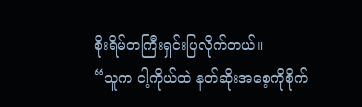စိုးရိမ်တကြီးရှင်းပြလိုက်တယ်။
“သူက ငါ့ကိုယ်ထဲ နတ်ဆိုးအစေ့ကိုစိုက်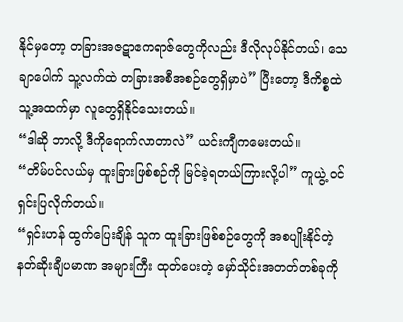နိုင်မှတော့ တခြားအဇဋာဧကရာဇ်တွေကိုလည်း ဒီလိုလုပ်နိုင်တယ်၊ သေချာပေါက် သူ့လက်ထဲ တခြားအစီအစဉ်တွေရှိမှာပဲ” ပြီးတော့ ဒီကိစ္စထဲ သူ့အထက်မှာ လူတွေရှိနိုင်သေးတယ်။
“ဒါဆို ဘာလို့ ဒီကိုရောက်လာတာလဲ” ယင်းကျီကမေးတယ်။
“တိမ်ပင်လယ်မှ ထူးခြားဖြစ်စဉ်ကို မြင်ခဲ့ရတယ်ကြားလို့ပါ” ကူယွဲ့ ဝင်ရှင်းပြလိုက်တယ်။
“ရှင်းဟန် ထွက်ပြေးချိန် သူက ထူးခြားဖြစ်စဉ်တွေကို အစပျိုးနိုင်တဲ့ နတ်ဆိုးချီပမာဏ အများကြီး ထုတ်ပေးတဲ့ မှော်သိုင်းအတတ်တစ်ခုကို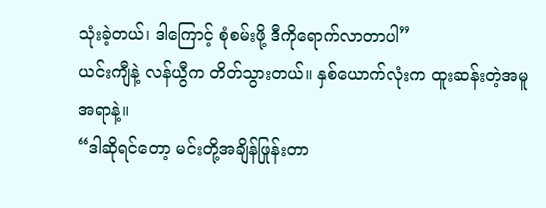သုံးခဲ့တယ်၊ ဒါကြောင့် စုံစမ်းဖို့ ဒီကိုရောက်လာတာပါ”
ယင်းကျီနဲ့ လန်ယွီက တိတ်သွားတယ်။ နှစ်ယောက်လုံးက ထူးဆန်းတဲ့အမူအရာနဲ့။
“ဒါဆိုရင်တော့ မင်းတို့အချိန်ဖြုန်းတာ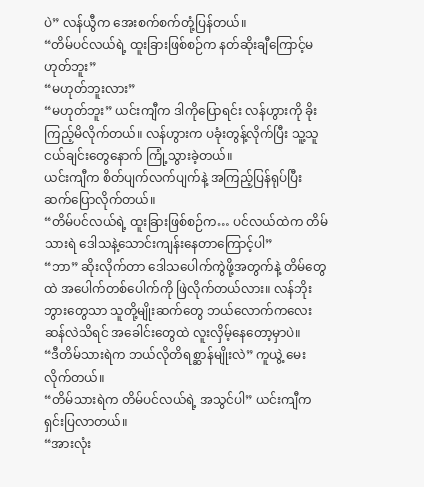ပဲ” လန်ယွီက အေးစက်စက်တုံ့ပြန်တယ်။
“တိမ်ပင်လယ်ရဲ့ ထူးခြားဖြစ်စဉ်က နတ်ဆိုးချီကြောင့်မဟုတ်ဘူး”
“မဟုတ်ဘူးလား”
“မဟုတ်ဘူး” ယင်းကျီက ဒါကိုပြောရင်း လန်ဟွားကို ခိုးကြည့်မိလိုက်တယ်။ လန်ဟွားက ပခုံးတွန့်လိုက်ပြီး သူ့သူငယ်ချင်းတွေနောက် ကြုံ့သွားခဲ့တယ်။
ယင်းကျီက စိတ်ပျက်လက်ပျက်နဲ့ အကြည့်ပြန်ရုပ်ပြီး ဆက်ပြောလိုက်တယ်။
“တိမ်ပင်လယ်ရဲ့ ထူးခြားဖြစ်စဉ်က… ပင်လယ်ထဲက တိမ်သားရဲ ဒေါသနဲ့သောင်းကျန်းနေတာကြောင့်ပါ”
“ဘာ” ဆိုးလိုက်တာ ဒေါသပေါက်ကွဲဖို့အတွက်နဲ့ တိမ်တွေထဲ အပေါက်တစ်ပေါက်ကို ဖြဲလိုက်တယ်လား။ လန်ဘိုးဘွားတွေသာ သူတို့မျိုးဆက်တွေ ဘယ်လောက်ကလေးဆန်လဲသိရင် အခေါင်းတွေထဲ လူးလှိမ့်နေတော့မှာပဲ။
“ဒီတိမ်သားရဲက ဘယ်လိုတိရစ္ဆာန်မျိုးလဲ” ကူယွဲ့ မေးလိုက်တယ်။
“တိမ်သားရဲက တိမ်ပင်လယ်ရဲ့ အသွင်ပါ” ယင်းကျီက ရှင်းပြလာတယ်။
“အားလုံး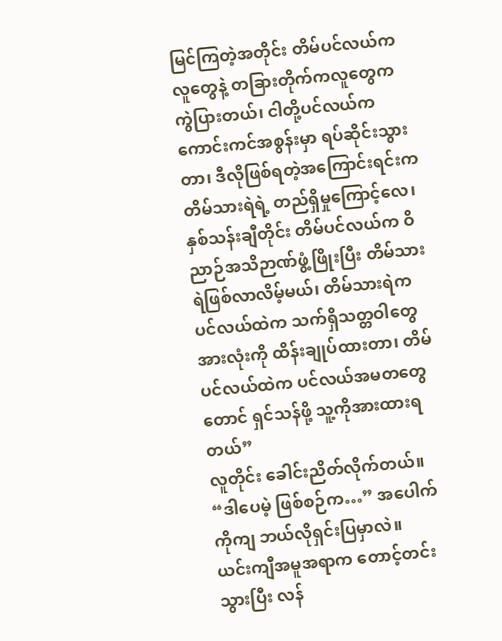မြင်ကြတဲ့အတိုင်း တိမ်ပင်လယ်ကလူတွေနဲ့ တခြားတိုက်ကလူတွေက ကွဲပြားတယ်၊ ငါတို့ပင်လယ်က ကောင်းကင်အစွန်းမှာ ရပ်ဆိုင်းသွားတာ၊ ဒီလိုဖြစ်ရတဲ့အကြောင်းရင်းက တိမ်သားရဲရဲ့ တည်ရှိမှုကြောင့်လေ၊ နှစ်သန်းချီတိုင်း တိမ်ပင်လယ်က ဝိညာဉ်အသိဉာဏ်ဖွံ့ဖြိုးပြီး တိမ်သားရဲဖြစ်လာလိမ့်မယ်၊ တိမ်သားရဲက ပင်လယ်ထဲက သက်ရှိသတ္တဝါတွေအားလုံးကို ထိန်းချုပ်ထားတာ၊ တိမ်ပင်လယ်ထဲက ပင်လယ်အမတတွေတောင် ရှင်သန်ဖို့ သူ့ကိုအားထားရတယ်”
လူတိုင်း ခေါင်းညိတ်လိုက်တယ်။
“ဒါပေမဲ့ ဖြစ်စဉ်က…” အပေါက်ကိုကျ ဘယ်လိုရှင်းပြမှာလဲ။
ယင်းကျီအမူအရာက တောင့်တင်းသွားပြီး လန်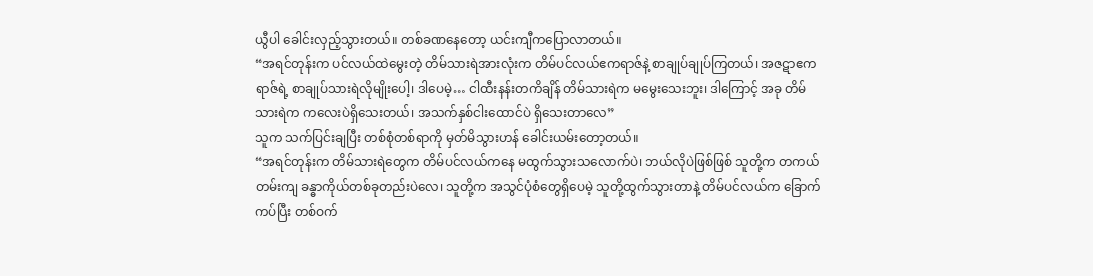ယွီပါ ခေါင်းလှည့်သွားတယ်။ တစ်ခဏနေတော့ ယင်းကျီကပြောလာတယ်။
“အရင်တုန်းက ပင်လယ်ထဲမွေးတဲ့ တိမ်သားရဲအားလုံးက တိမ်ပင်လယ်ဧကရာဇ်နဲ့ စာချုပ်ချုပ်ကြတယ်၊ အဇဋာဧကရာဇ်ရဲ့ စာချုပ်သားရဲလိုမျိုးပေါ့၊ ဒါပေမဲ့… ငါထီးနန်းတကိချိန် တိမ်သားရဲက မမွေးသေးဘူး၊ ဒါကြောင့် အခု တိမ်သားရဲက ကလေးပဲရှိသေးတယ်၊ အသက်နှစ်ငါးထောင်ပဲ ရှိသေးတာလေ”
သူက သက်ပြင်းချပြီး တစ်စုံတစ်ရာကို မှတ်မိသွားဟန် ခေါင်းယမ်းတော့တယ်။
“အရင်တုန်းက တိမ်သားရဲတွေက တိမ်ပင်လယ်ကနေ မထွက်သွားသလောက်ပဲ၊ ဘယ်လိုပဲဖြစ်ဖြစ် သူတို့က တကယ်တမ်းကျ ခန္ဓာကိုယ်တစ်ခုတည်းပဲလေ၊ သူတို့က အသွင်ပုံစံတွေရှိပေမဲ့ သူတို့ထွက်သွားတာနဲ့ တိမ်ပင်လယ်က ခြောက်ကပ်ပြီး တစ်ဝက်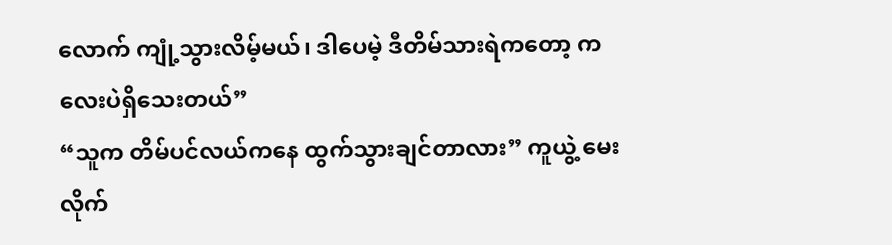လောက် ကျုံ့သွားလိမ့်မယ်၊ ဒါပေမဲ့ ဒီတိမ်သားရဲကတော့ ကလေးပဲရှိသေးတယ်”
“သူက တိမ်ပင်လယ်ကနေ ထွက်သွားချင်တာလား” ကူယွဲ့ မေးလိုက်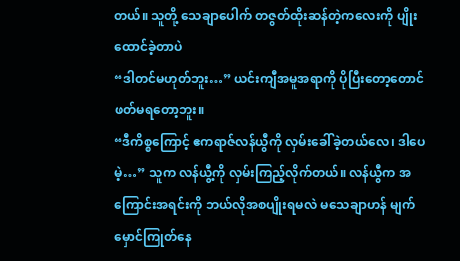တယ်။ သူတို့ သေချာပေါက် တဇွတ်ထိုးဆန်တဲ့ကလေးကို ပျိုးထောင်ခဲ့တာပဲ
“ဒါတင်မဟုတ်ဘူး…” ယင်းကျီအမူအရာကို ပိုပြီးတော့တောင် ဖတ်မရတော့ဘူး။
“ဒီကိစ္စကြောင့် ဧကရာဇ်လန်ယွီကို လှမ်းခေါ်ခဲ့တယ်လေ၊ ဒါပေမဲ့…” သူက လန်ယွီ့ကို လှမ်းကြည့်လိုက်တယ်။ လန်ယွီက အကြောင်းအရင်းကို ဘယ်လိုအစပျိုးရမလဲ မသေချာဟန် မျက်မှောင်ကြုတ်နေ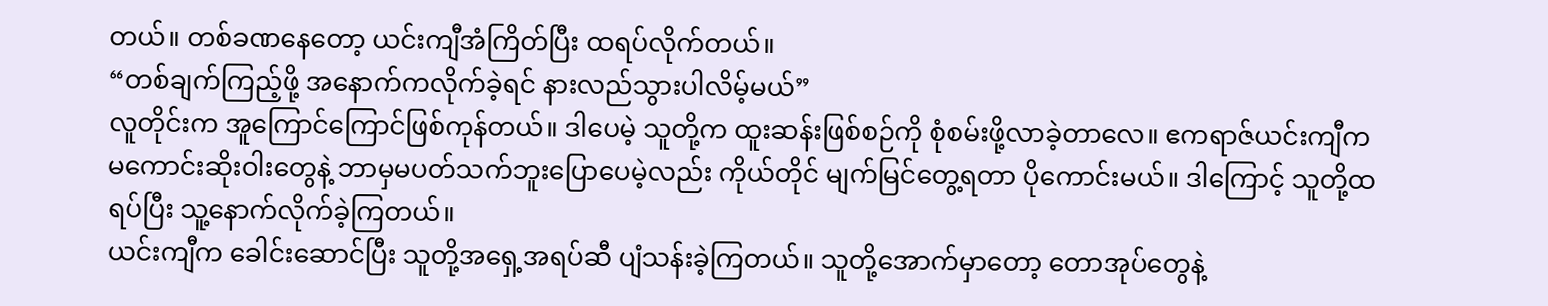တယ်။ တစ်ခဏနေတော့ ယင်းကျီအံကြိတ်ပြီး ထရပ်လိုက်တယ်။
“တစ်ချက်ကြည့်ဖို့ အနောက်ကလိုက်ခဲ့ရင် နားလည်သွားပါလိမ့်မယ်”
လူတိုင်းက အူကြောင်ကြောင်ဖြစ်ကုန်တယ်။ ဒါပေမဲ့ သူတို့က ထူးဆန်းဖြစ်စဉ်ကို စုံစမ်းဖို့လာခဲ့တာလေ။ ဧကရာဇ်ယင်းကျီက မကောင်းဆိုးဝါးတွေနဲ့ ဘာမှမပတ်သက်ဘူးပြောပေမဲ့လည်း ကိုယ်တိုင် မျက်မြင်တွေ့ရတာ ပိုကောင်းမယ်။ ဒါကြောင့် သူတို့ထရပ်ပြီး သူ့နောက်လိုက်ခဲ့ကြတယ်။
ယင်းကျီက ခေါင်းဆောင်ပြီး သူတို့အရှေ့အရပ်ဆီ ပျံသန်းခဲ့ကြတယ်။ သူတို့အောက်မှာတော့ တောအုပ်တွေနဲ့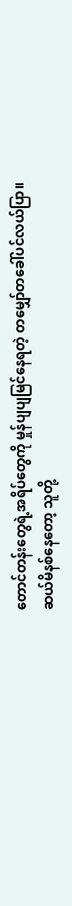တောင်တန်းတွေရဲ့အရိပ်တွေကို မှုန်ပျပျမြင်နေရတဲ့ တမျှော်တခေါ်ပင်လယ်ပြာ။
ဆယ်မိနစ်နေတော့ သူတို့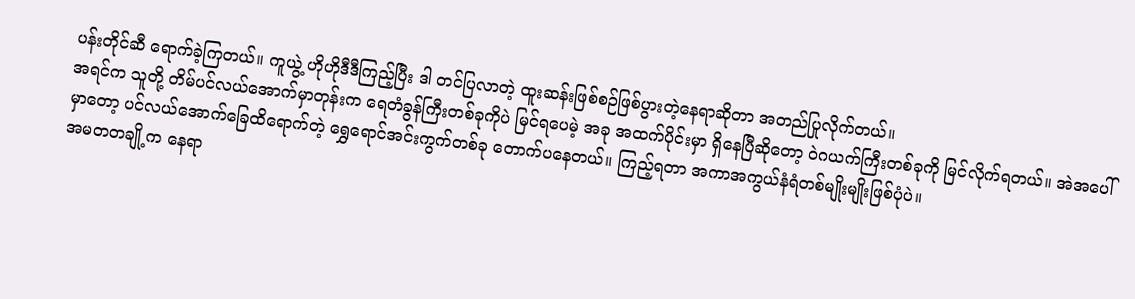ပန်းတိုင်ဆီ ရောက်ခဲ့ကြတယ်။ ကူယွဲ့ ဟိုဟိုဒီဒီကြည့်ပြီး ဒါ တင်ပြလာတဲ့ ထူးဆန်းဖြစ်စဉ်ဖြစ်ပွားတဲ့နေရာဆိုတာ အတည်ပြုလိုက်တယ်။
အရင်က သူတို့ တိမ်ပင်လယ်အောက်မှာတုန်းက ရေတံခွန်ကြီးတစ်ခုကိုပဲ မြင်ရပေမဲ့ အခု အထက်ပိုင်းမှာ ရှိနေပြီဆိုတော့ ဝဲဂယက်ကြီးတစ်ခုကို မြင်လိုက်ရတယ်။ အဲအပေါ်မှာတော့ ပင်လယ်အောက်ခြေထိရောက်တဲ့ ရွှေရောင်အင်းကွက်တစ်ခု တောက်ပနေတယ်။ ကြည့်ရတာ အကာအကွယ်နံရံတစ်မျိုးမျိုးဖြစ်ပုံပဲ။
အမတတချို့က နေရာ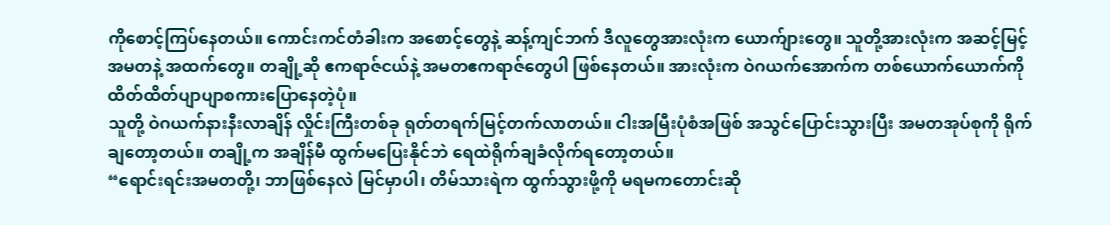ကိုစောင့်ကြပ်နေတယ်။ ကောင်းကင်တံခါးက အစောင့်တွေနဲ့ ဆန့်ကျင်ဘက် ဒီလူတွေအားလုံးက ယောက်ျားတွေ။ သူတို့အားလုံးက အဆင့်မြင့်အမတနဲ့ အထက်တွေ။ တချို့ဆို ဧကရာဇ်ငယ်နဲ့ အမတဧကရာဇ်တွေပါ ဖြစ်နေတယ်။ အားလုံးက ဝဲဂယက်အောက်က တစ်ယောက်ယောက်ကို ထိတ်ထိတ်ပျာပျာစကားပြောနေတဲ့ပုံ။
သူတို့ ဝဲဂယက်နားနီးလာချိန် လှိုင်းကြီးတစ်ခု ရုတ်တရက်မြင့်တက်လာတယ်။ ငါးအမြီးပုံစံအဖြစ် အသွင်ပြောင်းသွားပြီး အမတအုပ်စုကို ရိုက်ချတော့တယ်။ တချို့က အချိန်မီ ထွက်မပြေးနိုင်ဘဲ ရေထဲရိုက်ချခံလိုက်ရတော့တယ်။
“ရောင်းရင်းအမတတို့၊ ဘာဖြစ်နေလဲ မြင်မှာပါ၊ တိမ်သားရဲက ထွက်သွားဖို့ကို မရမကတောင်းဆို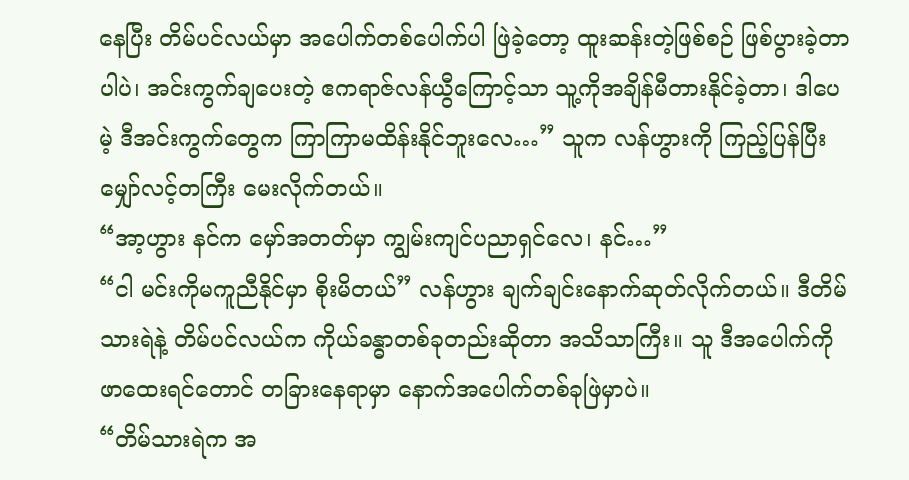နေပြီး တိမ်ပင်လယ်မှာ အပေါက်တစ်ပေါက်ပါ ဖြဲခဲ့တော့ ထူးဆန်းတဲ့ဖြစ်စဉ် ဖြစ်ပွားခဲ့တာပါပဲ၊ အင်းကွက်ချပေးတဲ့ ဧကရာဇ်လန်ယွီကြောင့်သာ သူ့ကိုအချိန်မီတားနိုင်ခဲ့တာ၊ ဒါပေမဲ့ ဒီအင်းကွက်တွေက ကြာကြာမထိန်းနိုင်ဘူးလေ…” သူက လန်ဟွားကို ကြည့်ပြန်ပြီး မျှော်လင့်တကြီး မေးလိုက်တယ်။
“အာ့ဟွား နင်က မှော်အတတ်မှာ ကျွမ်းကျင်ပညာရှင်လေ၊ နင်…”
“ငါ မင်းကိုမကူညီနိုင်မှာ စိုးမိတယ်” လန်ဟွား ချက်ချင်းနောက်ဆုတ်လိုက်တယ်။ ဒီတိမ်သားရဲနဲ့ တိမ်ပင်လယ်က ကိုယ်ခန္ဓာတစ်ခုတည်းဆိုတာ အသိသာကြီး။ သူ ဒီအပေါက်ကိုဖာထေးရင်တောင် တခြားနေရာမှာ နောက်အပေါက်တစ်ခုဖြဲမှာပဲ။
“တိမ်သားရဲက အ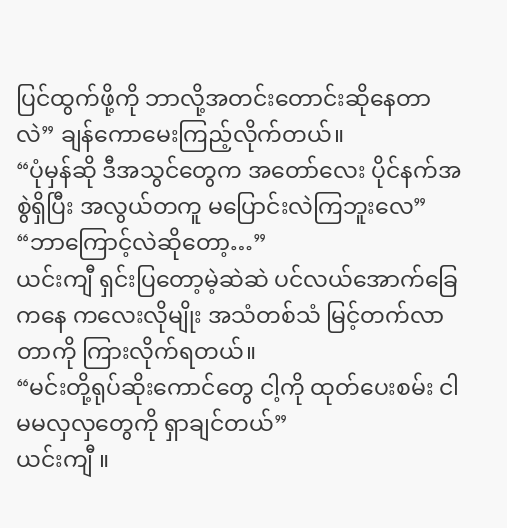ပြင်ထွက်ဖို့ကို ဘာလို့အတင်းတောင်းဆိုနေတာလဲ” ချန်ကောမေးကြည့်လိုက်တယ်။
“ပုံမှန်ဆို ဒီအသွင်တွေက အတော်လေး ပိုင်နက်အစွဲရှိပြီး အလွယ်တကူ မပြောင်းလဲကြဘူးလေ”
“ဘာကြောင့်လဲဆိုတော့…”
ယင်းကျီ ရှင်းပြတော့မဲ့ဆဲဆဲ ပင်လယ်အောက်ခြေကနေ ကလေးလိုမျိုး အသံတစ်သံ မြင့်တက်လာတာကို ကြားလိုက်ရတယ်။
“မင်းတို့ရုပ်ဆိုးကောင်တွေ ငါ့ကို ထုတ်ပေးစမ်း ငါ မမလှလှတွေကို ရှာချင်တယ်”
ယင်းကျီ ။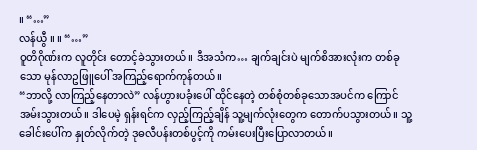။ “…”
လန်ယွီ ။ ။ “…”
ဝူတိဂိုဏ်းက လူတိုင်း တောင့်ခဲသွားတယ်။ ဒီအသံက… ချက်ချင်းပဲ မျက်စိအားလုံးက တစ်ခုသော မုန်လာဥဖြူပေါ် အကြည့်ရောက်ကုန်တယ်။
“ဘာလို့ လာကြည့်နေတာလဲ” လန်ဟွားပခုံးပေါ် ထိုင်နေတဲ့ တစ်စုံတစ်ခုသောအပင်က ကြောင်အမ်းသွားတယ်။ ဒါပေမဲ့ ရှန်းရင်က လှည့်ကြည့်ချိန် သူ့မျက်လုံးတွေက တောက်ပသွားတယ်။ သူ့ခေါင်းပေါ်က နှုတ်လိုက်တဲ့ ဒုဓလီပန်းတစ်ပွင့်ကို ကမ်းပေးပြီးပြောလာတယ်။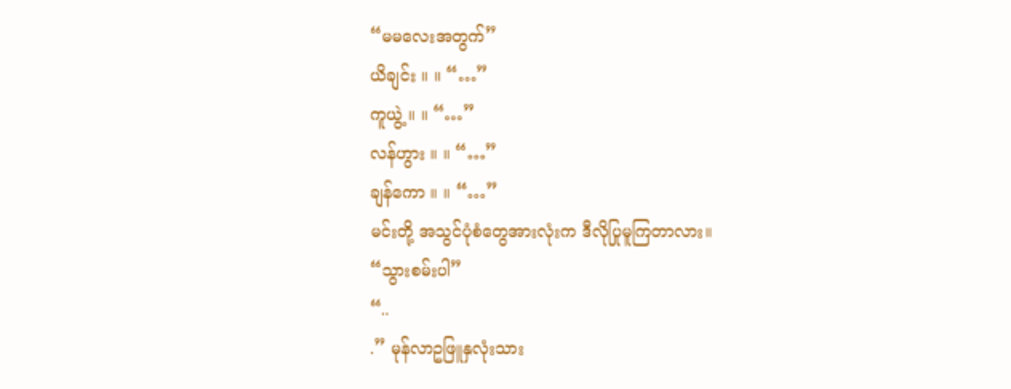“မမလေးအတွက်”
ယိချင်း ။ ။ “…”
ကူယွဲ့ ။ ။ “…”
လန်ဟွား ။ ။ “…”
ချန်ကော ။ ။ “…”
မင်းတို့ အသွင်ပုံစံတွေအားလုံးက ဒီလိုပြုမူကြတာလား။
“သွားစမ်းပါ”
“..
.” မုန်လာဥဖြူနှလုံးသား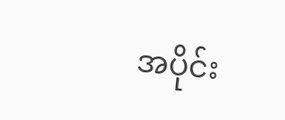အပိုင်း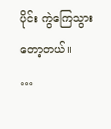ပိုင်း ကွဲကြေသွားတော့တယ်။
…